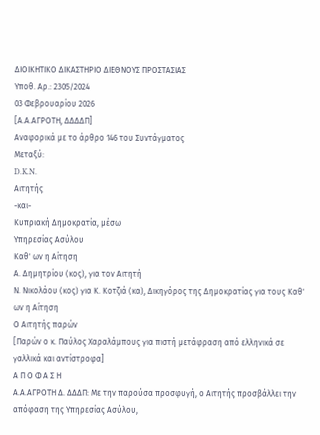ΔΙΟΙΚΗΤΙΚΟ ΔΙΚΑΣΤΗΡΙΟ ΔΙΕΘΝΟΥΣ ΠΡΟΣΤΑΣΙΑΣ
Υπoθ. Αρ.: 2305/2024
03 Φεβρουαρίου 2026
[Α.Α.ΑΓΡΟΤΗ, ΔΔΔΔΠ]
Αναφορικά με το άρθρο 146 του Συντάγματος
Μεταξύ:
D.K.N.
Αιτητής
-και-
Κυπριακή Δημοκρατία, μέσω
Υπηρεσίας Ασύλου
Καθ' ων η Αίτηση
Α. Δημητρίου (κος), για τον Αιτητή
Ν. Νικολάου (κος) για Κ. Κοτζιά (κα), Δικηγόρος της Δημοκρατίας για τους Καθ' ων η Αίτηση
Ο Αιτητής παρών
[Παρών ο κ. Παύλος Χαραλάμπους για πιστή μετάφραση από ελληνικά σε γαλλικά και αντίστροφα]
Α Π Ο Φ Α Σ Η
Α.Α.ΑΓΡΟΤΗ Δ. ΔΔΔΠ: Με την παρούσα προσφυγή, ο Αιτητής προσβάλλει την απόφαση της Υπηρεσίας Ασύλου,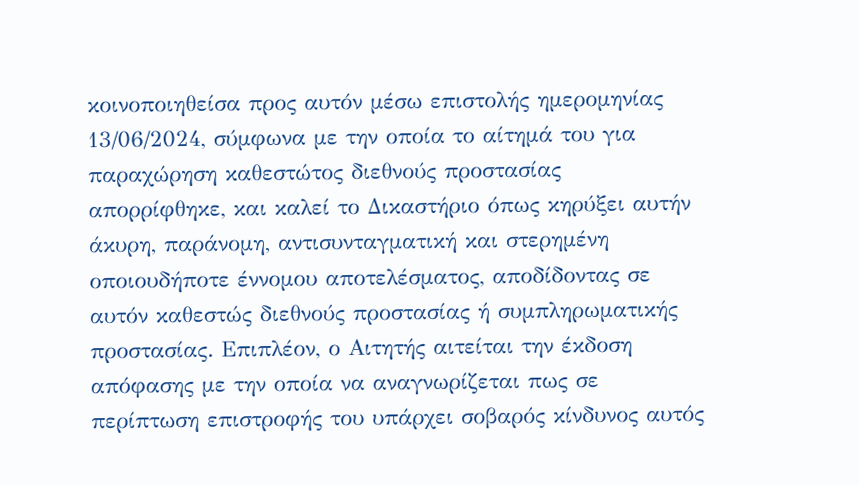κοινοποιηθείσα προς αυτόν μέσω επιστολής ημερομηνίας 13/06/2024, σύμφωνα με την οποία το αίτημά του για παραχώρηση καθεστώτος διεθνούς προστασίας απορρίφθηκε, και καλεί το Δικαστήριο όπως κηρύξει αυτήν άκυρη, παράνομη, αντισυνταγματική και στερημένη οποιουδήποτε έννομου αποτελέσματος, αποδίδοντας σε αυτόν καθεστώς διεθνούς προστασίας ή συμπληρωματικής προστασίας. Επιπλέον, ο Αιτητής αιτείται την έκδοση απόφασης με την οποία να αναγνωρίζεται πως σε περίπτωση επιστροφής του υπάρχει σοβαρός κίνδυνος αυτός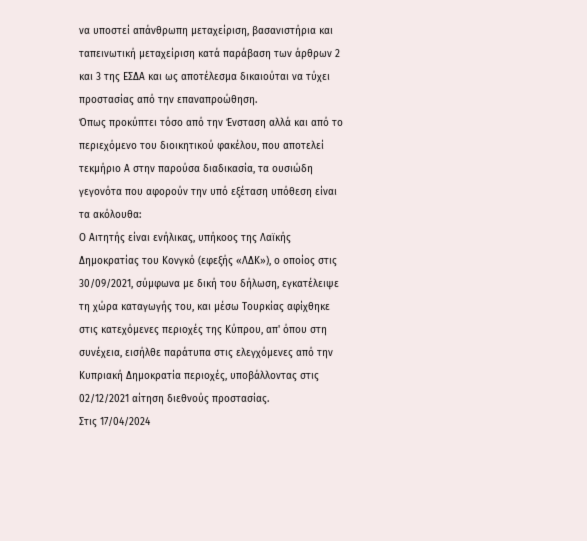να υποστεί απάνθρωπη μεταχείριση, βασανιστήρια και ταπεινωτική μεταχείριση κατά παράβαση των άρθρων 2 και 3 της ΕΣΔΑ και ως αποτέλεσμα δικαιούται να τύχει προστασίας από την επαναπροώθηση.
Όπως προκύπτει τόσο από την Ένσταση αλλά και από το περιεχόμενο του διοικητικού φακέλου, που αποτελεί τεκμήριο Α στην παρούσα διαδικασία, τα ουσιώδη γεγονότα που αφορούν την υπό εξέταση υπόθεση είναι τα ακόλουθα:
Ο Αιτητής είναι ενήλικας, υπήκοος της Λαϊκής Δημοκρατίας του Κονγκό (εφεξής «ΛΔΚ»), ο οποίος στις 30/09/2021, σύμφωνα με δική του δήλωση, εγκατέλειψε τη χώρα καταγωγής του, και μέσω Τουρκίας αφίχθηκε στις κατεχόμενες περιοχές της Κύπρου, απ' όπου στη συνέχεια, εισήλθε παράτυπα στις ελεγχόμενες από την Κυπριακή Δημοκρατία περιοχές, υποβάλλοντας στις 02/12/2021 αίτηση διεθνούς προστασίας.
Στις 17/04/2024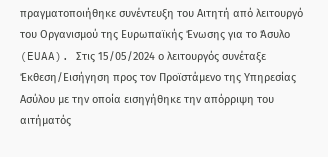πραγματοποιήθηκε συνέντευξη του Αιτητή από λειτουργό του Οργανισμού της Ευρωπαϊκής Ένωσης για το Άσυλο (EUAA). Στις 15/05/2024 ο λειτουργός συνέταξε Έκθεση/Εισήγηση προς τον Προϊστάμενο της Υπηρεσίας Ασύλου με την οποία εισηγήθηκε την απόρριψη του αιτήματός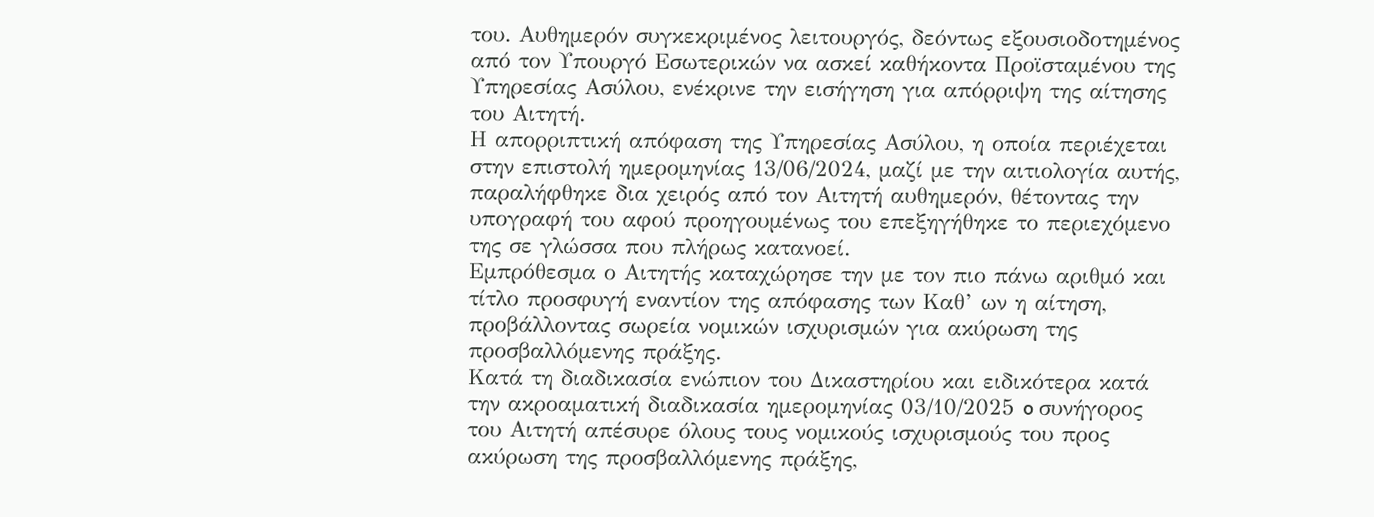του. Αυθημερόν συγκεκριμένος λειτουργός, δεόντως εξουσιοδοτημένος από τον Υπουργό Εσωτερικών να ασκεί καθήκοντα Προϊσταμένου της Υπηρεσίας Ασύλου, ενέκρινε την εισήγηση για απόρριψη της αίτησης του Αιτητή.
Η απορριπτική απόφαση της Υπηρεσίας Ασύλου, η οποία περιέχεται στην επιστολή ημερομηνίας 13/06/2024, μαζί με την αιτιολογία αυτής, παραλήφθηκε δια χειρός από τον Αιτητή αυθημερόν, θέτοντας την υπογραφή του αφού προηγουμένως του επεξηγήθηκε το περιεχόμενο της σε γλώσσα που πλήρως κατανοεί.
Εμπρόθεσμα ο Αιτητής καταχώρησε την με τον πιο πάνω αριθμό και τίτλο προσφυγή εναντίον της απόφασης των Καθ’ ων η αίτηση, προβάλλοντας σωρεία νομικών ισχυρισμών για ακύρωση της προσβαλλόμενης πράξης.
Κατά τη διαδικασία ενώπιον του Δικαστηρίου και ειδικότερα κατά την ακροαματική διαδικασία ημερομηνίας 03/10/2025 o συνήγορος του Αιτητή απέσυρε όλους τους νομικούς ισχυρισμούς του προς ακύρωση της προσβαλλόμενης πράξης,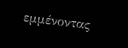εμμένοντας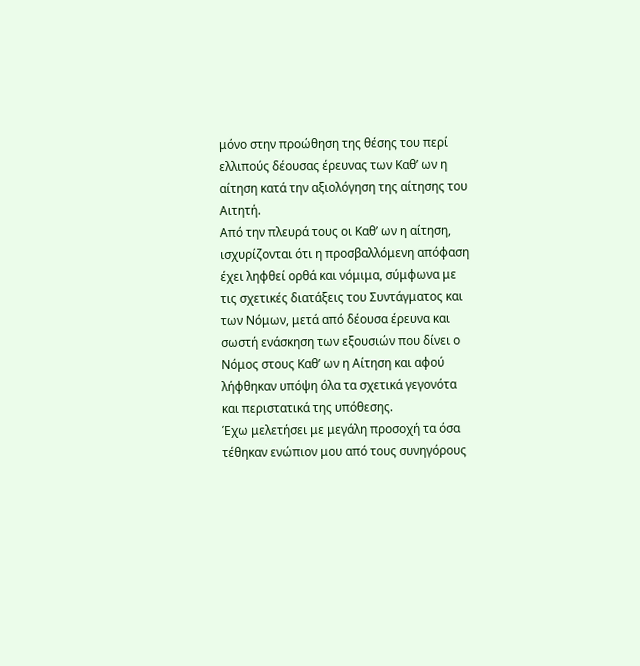μόνο στην προώθηση της θέσης του περί ελλιπούς δέουσας έρευνας των Καθ’ ων η αίτηση κατά την αξιολόγηση της αίτησης του Αιτητή.
Από την πλευρά τους οι Καθ’ ων η αίτηση, ισχυρίζονται ότι η προσβαλλόμενη απόφαση έχει ληφθεί ορθά και νόμιμα, σύμφωνα με τις σχετικές διατάξεις του Συντάγματος και των Νόμων, μετά από δέουσα έρευνα και σωστή ενάσκηση των εξουσιών που δίνει ο Νόμος στους Καθ’ ων η Αίτηση και αφού λήφθηκαν υπόψη όλα τα σχετικά γεγονότα και περιστατικά της υπόθεσης.
Έχω μελετήσει με μεγάλη προσοχή τα όσα τέθηκαν ενώπιον μου από τους συνηγόρους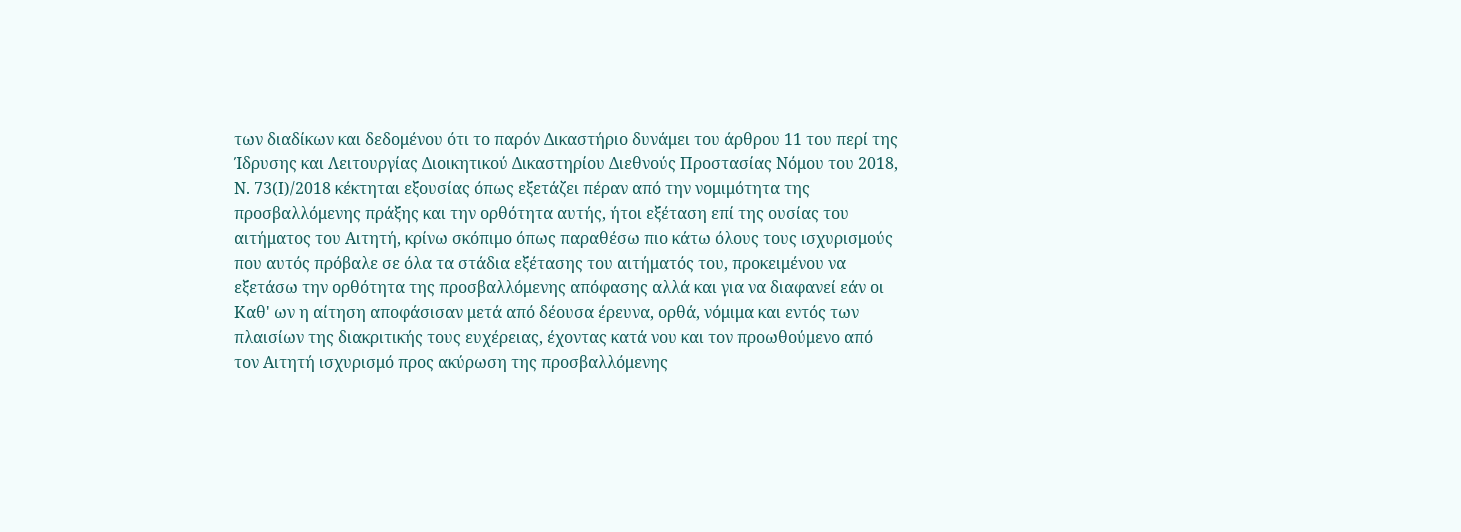των διαδίκων και δεδομένου ότι το παρόν Δικαστήριο δυνάμει του άρθρου 11 του περί της Ίδρυσης και Λειτουργίας Διοικητικού Δικαστηρίου Διεθνούς Προστασίας Νόμου του 2018, Ν. 73(Ι)/2018 κέκτηται εξουσίας όπως εξετάζει πέραν από την νομιμότητα της προσβαλλόμενης πράξης και την ορθότητα αυτής, ήτοι εξέταση επί της ουσίας του αιτήματος του Αιτητή, κρίνω σκόπιμο όπως παραθέσω πιο κάτω όλους τους ισχυρισμούς που αυτός πρόβαλε σε όλα τα στάδια εξέτασης του αιτήματός του, προκειμένου να εξετάσω την ορθότητα της προσβαλλόμενης απόφασης αλλά και για να διαφανεί εάν οι Καθ' ων η αίτηση αποφάσισαν μετά από δέουσα έρευνα, ορθά, νόμιμα και εντός των πλαισίων της διακριτικής τους ευχέρειας, έχοντας κατά νου και τον προωθούμενο από τον Αιτητή ισχυρισμό προς ακύρωση της προσβαλλόμενης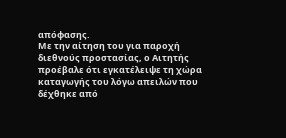απόφασης.
Με την αίτηση του για παροχή διεθνούς προστασίας, ο Αιτητής προέβαλε ότι εγκατέλειψε τη χώρα καταγωγής του λόγω απειλών που δέχθηκε από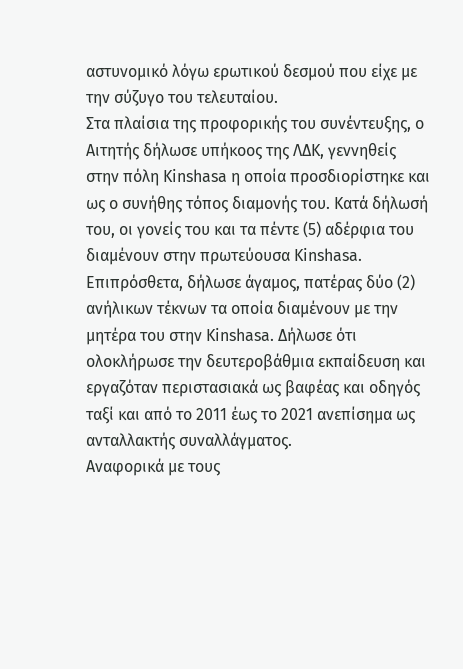αστυνομικό λόγω ερωτικού δεσμού που είχε με την σύζυγο του τελευταίου.
Στα πλαίσια της προφορικής του συνέντευξης, ο Αιτητής δήλωσε υπήκοος της ΛΔΚ, γεννηθείς στην πόλη Kinshasa η οποία προσδιορίστηκε και ως ο συνήθης τόπος διαμονής του. Κατά δήλωσή του, οι γονείς του και τα πέντε (5) αδέρφια του διαμένουν στην πρωτεύουσα Kinshasa. Επιπρόσθετα, δήλωσε άγαμος, πατέρας δύο (2) ανήλικων τέκνων τα οποία διαμένουν με την μητέρα του στην Kinshasa. Δήλωσε ότι ολοκλήρωσε την δευτεροβάθμια εκπαίδευση και εργαζόταν περιστασιακά ως βαφέας και οδηγός ταξί και από το 2011 έως το 2021 ανεπίσημα ως ανταλλακτής συναλλάγματος.
Αναφορικά με τους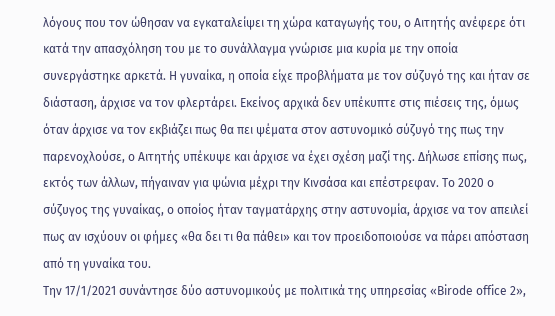λόγους που τoν ώθησαν να εγκαταλείψει τη χώρα καταγωγής του, ο Αιτητής ανέφερε ότι κατά την απασχόληση του με το συνάλλαγμα γνώρισε μια κυρία με την οποία συνεργάστηκε αρκετά. Η γυναίκα, η οποία είχε προβλήματα με τον σύζυγό της και ήταν σε διάσταση, άρχισε να τον φλερτάρει. Εκείνος αρχικά δεν υπέκυπτε στις πιέσεις της, όμως όταν άρχισε να τον εκβιάζει πως θα πει ψέματα στον αστυνομικό σύζυγό της πως την παρενοχλούσε, ο Αιτητής υπέκυψε και άρχισε να έχει σχέση μαζί της. Δήλωσε επίσης πως, εκτός των άλλων, πήγαιναν για ψώνια μέχρι την Κινσάσα και επέστρεφαν. Το 2020 ο σύζυγος της γυναίκας, ο οποίος ήταν ταγματάρχης στην αστυνομία, άρχισε να τον απειλεί πως αν ισχύουν οι φήμες «θα δει τι θα πάθει» και τον προειδοποιούσε να πάρει απόσταση από τη γυναίκα του.
Την 17/1/2021 συνάντησε δύο αστυνομικούς με πολιτικά της υπηρεσίας «Birode office 2»,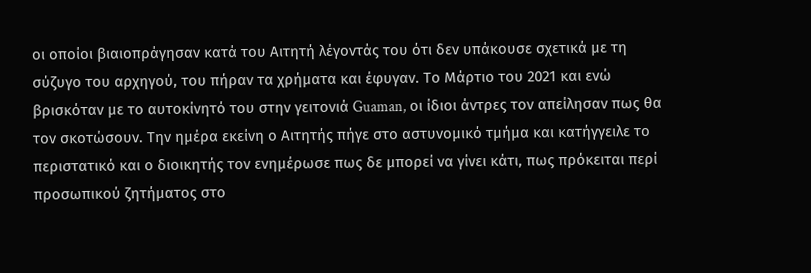οι οποίοι βιαιοπράγησαν κατά του Αιτητή λέγοντάς του ότι δεν υπάκουσε σχετικά με τη σύζυγο του αρχηγού, του πήραν τα χρήματα και έφυγαν. Το Μάρτιο του 2021 και ενώ βρισκόταν με το αυτοκίνητό του στην γειτονιά Guaman, οι ίδιοι άντρες τον απείλησαν πως θα τον σκοτώσουν. Την ημέρα εκείνη ο Αιτητής πήγε στο αστυνομικό τμήμα και κατήγγειλε το περιστατικό και ο διοικητής τον ενημέρωσε πως δε μπορεί να γίνει κάτι, πως πρόκειται περί προσωπικού ζητήματος στο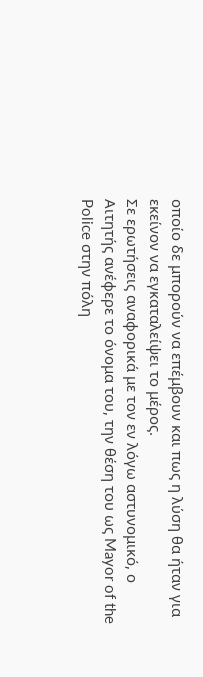οποίο δε μπορούν να επέμβουν και πως η λύση θα ήταν για εκείνον να εγκαταλείψει το μέρος.
Σε ερωτήσεις αναφορικά με τον εν λόγω αστυνομικό, ο Αιτητής ανέφερε το όνομα του, την θέση του ως Mayor of the Police στην πόλη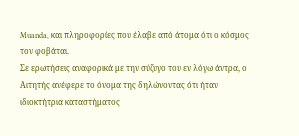Muanda, και πληροφορίες που έλαβε από άτομα ότι ο κόσμος τον φοβάται.
Σε ερωτήσεις αναφορικά με την σύζυγο του εν λόγω άντρα, ο Αιτητής ανέφερε το όνομα της δηλώνοντας ότι ήταν ιδιοκτήτρια καταστήματος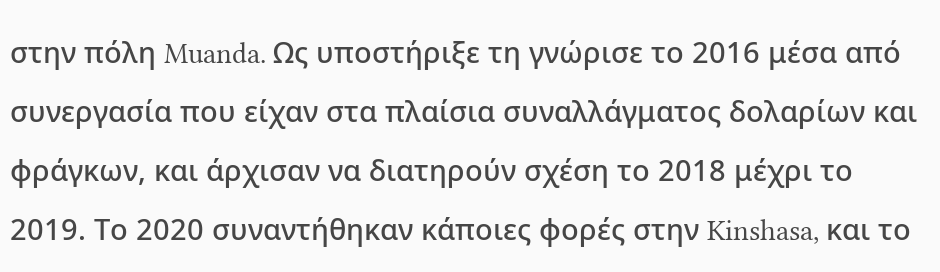στην πόλη Muanda. Ως υποστήριξε τη γνώρισε το 2016 μέσα από συνεργασία που είχαν στα πλαίσια συναλλάγματος δολαρίων και φράγκων, και άρχισαν να διατηρούν σχέση το 2018 μέχρι το 2019. Το 2020 συναντήθηκαν κάποιες φορές στην Kinshasa, και το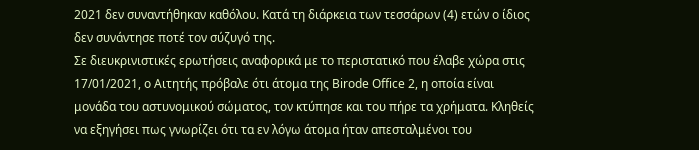2021 δεν συναντήθηκαν καθόλου. Κατά τη διάρκεια των τεσσάρων (4) ετών ο ίδιος δεν συνάντησε ποτέ τον σύζυγό της.
Σε διευκρινιστικές ερωτήσεις αναφορικά με το περιστατικό που έλαβε χώρα στις 17/01/2021, ο Αιτητής πρόβαλε ότι άτομα της Birode Office 2, η οποία είναι μονάδα του αστυνομικού σώματος, τον κτύπησε και του πήρε τα χρήματα. Κληθείς να εξηγήσει πως γνωρίζει ότι τα εν λόγω άτομα ήταν απεσταλμένοι του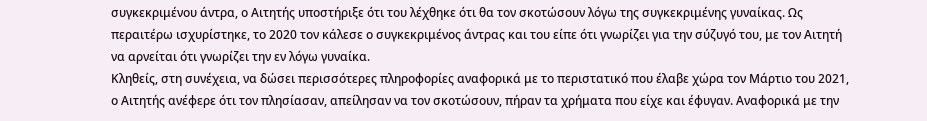συγκεκριμένου άντρα, ο Αιτητής υποστήριξε ότι του λέχθηκε ότι θα τον σκοτώσουν λόγω της συγκεκριμένης γυναίκας. Ως περαιτέρω ισχυρίστηκε, το 2020 τον κάλεσε ο συγκεκριμένος άντρας και του είπε ότι γνωρίζει για την σύζυγό του, με τον Αιτητή να αρνείται ότι γνωρίζει την εν λόγω γυναίκα.
Κληθείς, στη συνέχεια, να δώσει περισσότερες πληροφορίες αναφορικά με το περιστατικό που έλαβε χώρα τον Μάρτιο του 2021, ο Αιτητής ανέφερε ότι τον πλησίασαν, απείλησαν να τον σκοτώσουν, πήραν τα χρήματα που είχε και έφυγαν. Αναφορικά με την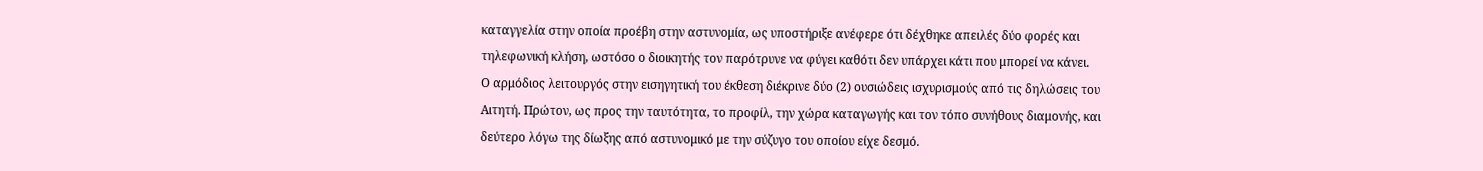καταγγελία στην οποία προέβη στην αστυνομία, ως υποστήριξε ανέφερε ότι δέχθηκε απειλές δύο φορές και τηλεφωνική κλήση, ωστόσο ο διοικητής τον παρότρυνε να φύγει καθότι δεν υπάρχει κάτι που μπορεί να κάνει.
Ο αρμόδιος λειτουργός στην εισηγητική του έκθεση διέκρινε δύο (2) ουσιώδεις ισχυρισμούς από τις δηλώσεις του Αιτητή. Πρώτον, ως προς την ταυτότητα, το προφίλ, την χώρα καταγωγής και τον τόπο συνήθους διαμονής, και δεύτερο λόγω της δίωξης από αστυνομικό με την σύζυγο του οποίου είχε δεσμό.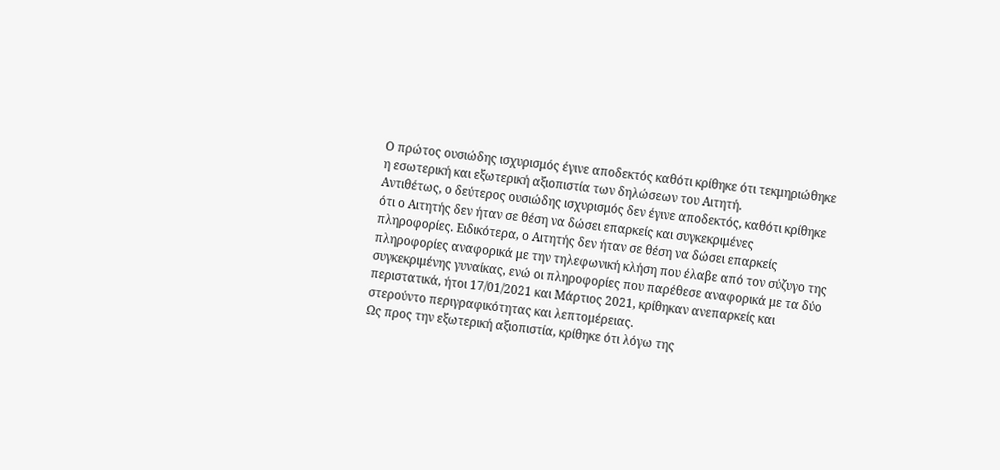Ο πρώτος ουσιώδης ισχυρισμός έγινε αποδεκτός καθότι κρίθηκε ότι τεκμηριώθηκε η εσωτερική και εξωτερική αξιοπιστία των δηλώσεων του Αιτητή.
Αντιθέτως, ο δεύτερος ουσιώδης ισχυρισμός δεν έγινε αποδεκτός, καθότι κρίθηκε ότι ο Αιτητής δεν ήταν σε θέση να δώσει επαρκείς και συγκεκριμένες πληροφορίες. Ειδικότερα, ο Αιτητής δεν ήταν σε θέση να δώσει επαρκείς πληροφορίες αναφορικά με την τηλεφωνική κλήση που έλαβε από τον σύζυγο της συγκεκριμένης γυναίκας, ενώ οι πληροφορίες που παρέθεσε αναφορικά με τα δύο περιστατικά, ήτοι 17/01/2021 και Μάρτιος 2021, κρίθηκαν ανεπαρκείς και στερούντο περιγραφικότητας και λεπτομέρειας.
Ως προς την εξωτερική αξιοπιστία, κρίθηκε ότι λόγω της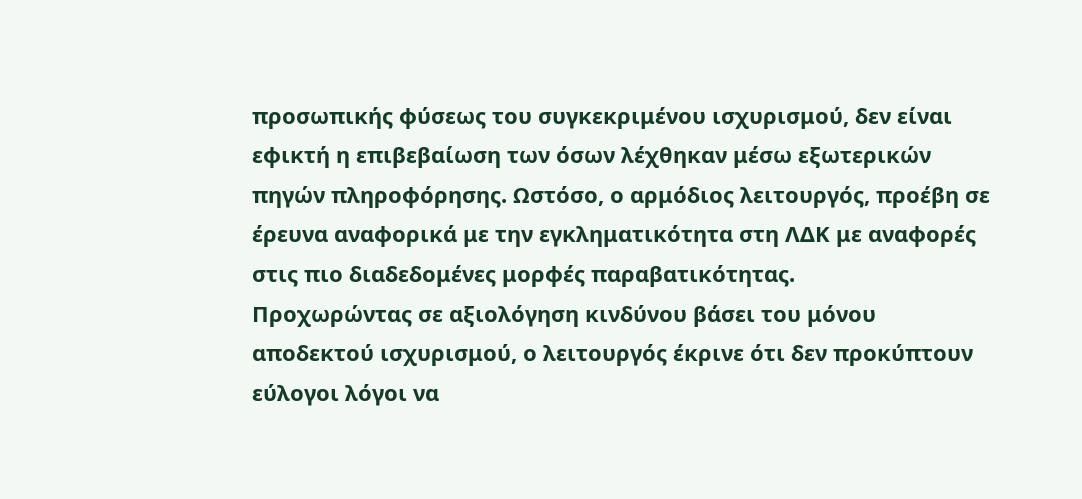προσωπικής φύσεως του συγκεκριμένου ισχυρισμού, δεν είναι εφικτή η επιβεβαίωση των όσων λέχθηκαν μέσω εξωτερικών πηγών πληροφόρησης. Ωστόσο, ο αρμόδιος λειτουργός, προέβη σε έρευνα αναφορικά με την εγκληματικότητα στη ΛΔΚ με αναφορές στις πιο διαδεδομένες μορφές παραβατικότητας.
Προχωρώντας σε αξιολόγηση κινδύνου βάσει του μόνου αποδεκτού ισχυρισμού, ο λειτουργός έκρινε ότι δεν προκύπτουν εύλογοι λόγοι να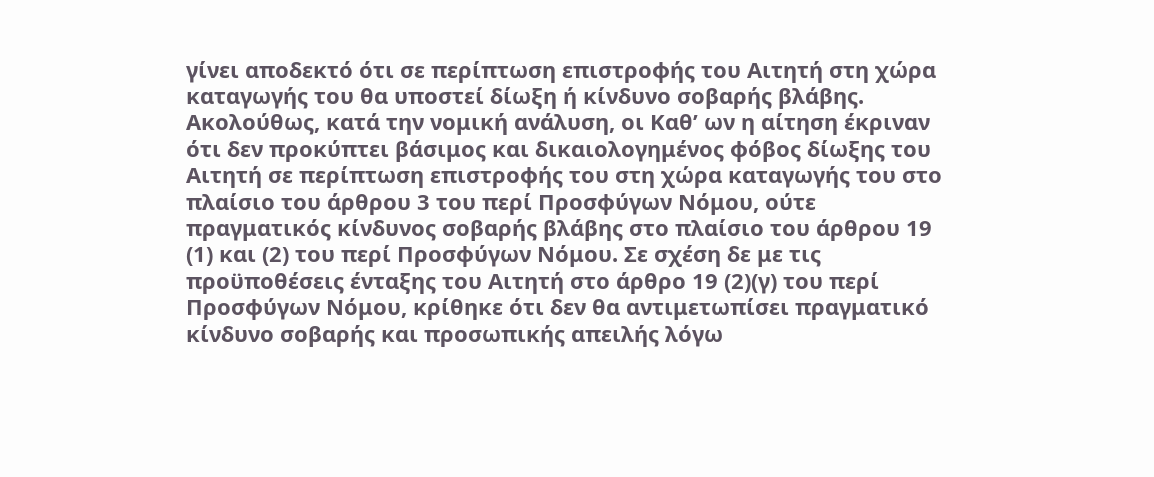γίνει αποδεκτό ότι σε περίπτωση επιστροφής του Αιτητή στη χώρα καταγωγής του θα υποστεί δίωξη ή κίνδυνο σοβαρής βλάβης.
Ακολούθως, κατά την νομική ανάλυση, οι Καθ’ ων η αίτηση έκριναν ότι δεν προκύπτει βάσιμος και δικαιολογημένος φόβος δίωξης του Αιτητή σε περίπτωση επιστροφής του στη χώρα καταγωγής του στο πλαίσιο του άρθρου 3 του περί Προσφύγων Νόμου, ούτε πραγματικός κίνδυνος σοβαρής βλάβης στο πλαίσιο του άρθρου 19 (1) και (2) του περί Προσφύγων Νόμου. Σε σχέση δε με τις προϋποθέσεις ένταξης του Αιτητή στο άρθρο 19 (2)(γ) του περί Προσφύγων Νόμου, κρίθηκε ότι δεν θα αντιμετωπίσει πραγματικό κίνδυνο σοβαρής και προσωπικής απειλής λόγω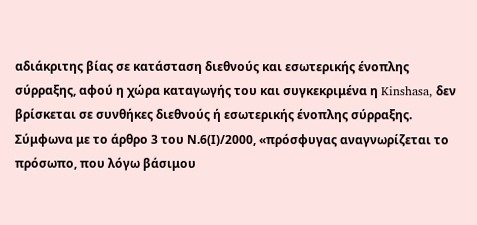αδιάκριτης βίας σε κατάσταση διεθνούς και εσωτερικής ένοπλης σύρραξης, αφού η χώρα καταγωγής του και συγκεκριμένα η Kinshasa, δεν βρίσκεται σε συνθήκες διεθνούς ή εσωτερικής ένοπλης σύρραξης.
Σύμφωνα με το άρθρο 3 του Ν.6(Ι)/2000, «πρόσφυγας αναγνωρίζεται το πρόσωπο, που λόγω βάσιμου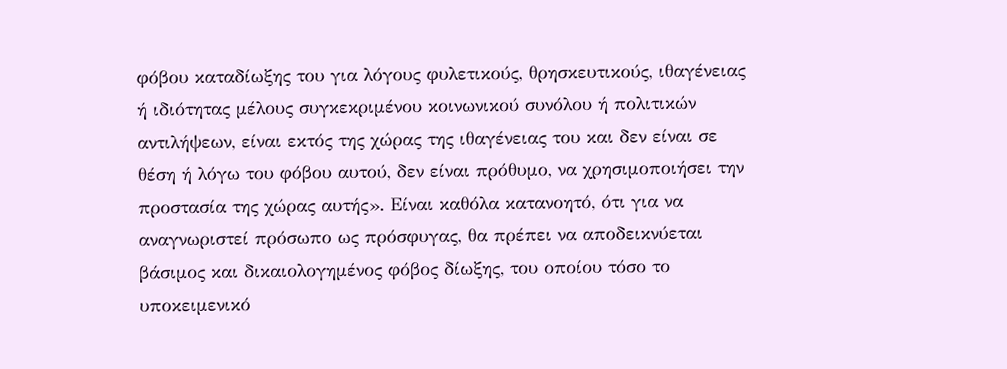φόβου καταδίωξης του για λόγους φυλετικούς, θρησκευτικούς, ιθαγένειας ή ιδιότητας μέλους συγκεκριμένου κοινωνικού συνόλου ή πολιτικών αντιλήψεων, είναι εκτός της χώρας της ιθαγένειας του και δεν είναι σε θέση ή λόγω του φόβου αυτού, δεν είναι πρόθυμο, να χρησιμοποιήσει την προστασία της χώρας αυτής». Είναι καθόλα κατανοητό, ότι για να αναγνωριστεί πρόσωπο ως πρόσφυγας, θα πρέπει να αποδεικνύεται βάσιμος και δικαιολογημένος φόβος δίωξης, του οποίου τόσο το υποκειμενικό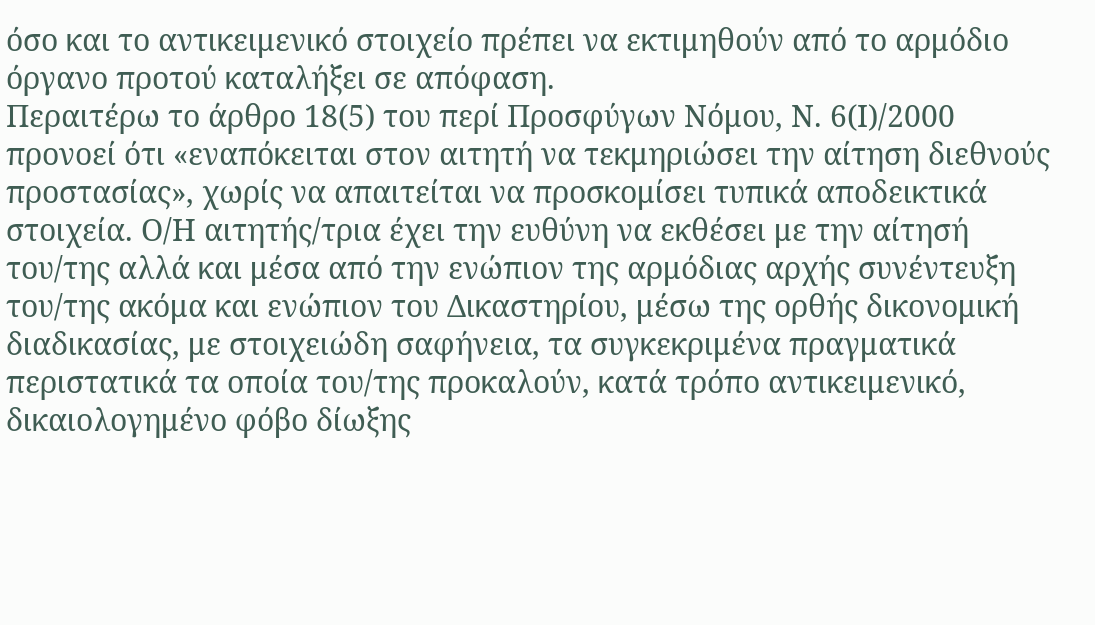όσο και το αντικειμενικό στοιχείο πρέπει να εκτιμηθούν από το αρμόδιο όργανο προτού καταλήξει σε απόφαση.
Περαιτέρω το άρθρο 18(5) του περί Προσφύγων Νόμου, Ν. 6(Ι)/2000 προνοεί ότι «εναπόκειται στον αιτητή να τεκμηριώσει την αίτηση διεθνούς προστασίας», χωρίς να απαιτείται να προσκομίσει τυπικά αποδεικτικά στοιχεία. Ο/Η αιτητής/τρια έχει την ευθύνη να εκθέσει με την αίτησή του/της αλλά και μέσα από την ενώπιον της αρμόδιας αρχής συνέντευξη του/της ακόμα και ενώπιον του Δικαστηρίου, μέσω της ορθής δικονομική διαδικασίας, με στοιχειώδη σαφήνεια, τα συγκεκριμένα πραγματικά περιστατικά τα οποία του/της προκαλούν, κατά τρόπο αντικειμενικό, δικαιολογημένο φόβο δίωξης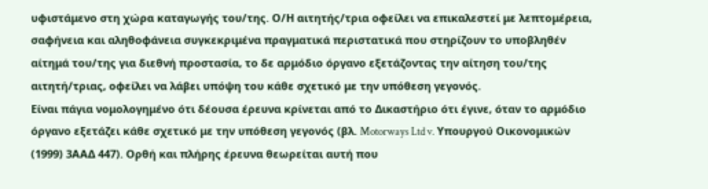υφιστάμενο στη χώρα καταγωγής του/της. Ο/Η αιτητής/τρια οφείλει να επικαλεστεί με λεπτομέρεια, σαφήνεια και αληθοφάνεια συγκεκριμένα πραγματικά περιστατικά που στηρίζουν το υποβληθέν αίτημά του/της για διεθνή προστασία, το δε αρμόδιο όργανο εξετάζοντας την αίτηση του/της αιτητή/τριας, οφείλει να λάβει υπόψη του κάθε σχετικό με την υπόθεση γεγονός.
Είναι πάγια νομολογημένο ότι δέουσα έρευνα κρίνεται από το Δικαστήριο ότι έγινε, όταν το αρμόδιο όργανο εξετάζει κάθε σχετικό με την υπόθεση γεγονός (βλ. Motorways Ltd v. Υπουργού Οικονομικών (1999) 3ΑΑΔ 447). Ορθή και πλήρης έρευνα θεωρείται αυτή που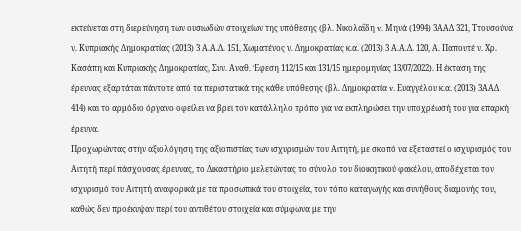εκτείνεται στη διερεύνηση των ουσιωδών στοιχείων της υπόθεσης (βλ. Νικολαΐδη v. Μηνά (1994) 3ΑΑΔ 321, Ττουσούνα ν. Κυπριακής Δημοκρατίας (2013) 3 Α.Α.Δ. 151, Χωματένος ν. Δημοκρατίας κ.α. (2013) 3 Α.Α.Δ. 120, Α. Παπουτέ ν. Χρ. Κασάπη και Κυπριακής Δημοκρατίας, Συν. Αναθ. Έφεση 112/15 και 131/15 ημερομηνίας 13/07/2022). Η έκταση της έρευνας εξαρτάται πάντοτε από τα περιστατικά της κάθε υπόθεσης (βλ. Δημοκρατία v. Ευαγγέλου κ.α. (2013) 3ΑΑΔ 414) και το αρμόδιο όργανο οφείλει να βρει τον κατάλληλο τρόπο για να εκπληρώσει την υποχρέωσή του για επαρκή έρευνα.
Προχωρώντας στην αξιολόγηση της αξιοπιστίας των ισχυρισμών του Αιτητή, με σκοπό να εξεταστεί ο ισχυρισμός του Αιτητή περί πάσχουσας έρευνας, το Δικαστήριο μελετώντας το σύνολο του διοικητικού φακέλου, αποδέχεται τον ισχυρισμό του Αιτητή αναφορικά με τα προσωπικά του στοιχεία, τον τόπο καταγωγής και συνήθους διαμονής του, καθώς δεν προέκυψαν περί του αντιθέτου στοιχεία και σύμφωνα με την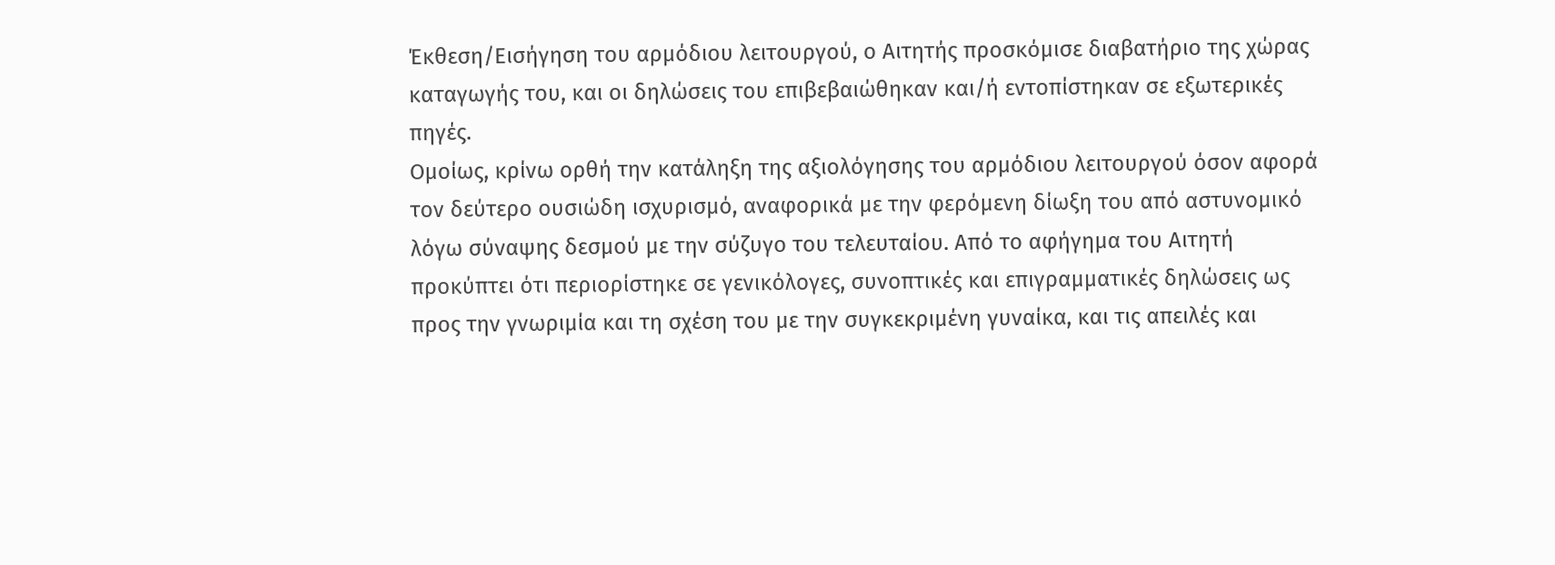Έκθεση/Εισήγηση του αρμόδιου λειτουργού, ο Αιτητής προσκόμισε διαβατήριο της χώρας καταγωγής του, και οι δηλώσεις του επιβεβαιώθηκαν και/ή εντοπίστηκαν σε εξωτερικές πηγές.
Ομοίως, κρίνω ορθή την κατάληξη της αξιολόγησης του αρμόδιου λειτουργού όσον αφορά τον δεύτερο ουσιώδη ισχυρισμό, αναφορικά με την φερόμενη δίωξη του από αστυνομικό λόγω σύναψης δεσμού με την σύζυγο του τελευταίου. Από το αφήγημα του Αιτητή προκύπτει ότι περιορίστηκε σε γενικόλογες, συνοπτικές και επιγραμματικές δηλώσεις ως προς την γνωριμία και τη σχέση του με την συγκεκριμένη γυναίκα, και τις απειλές και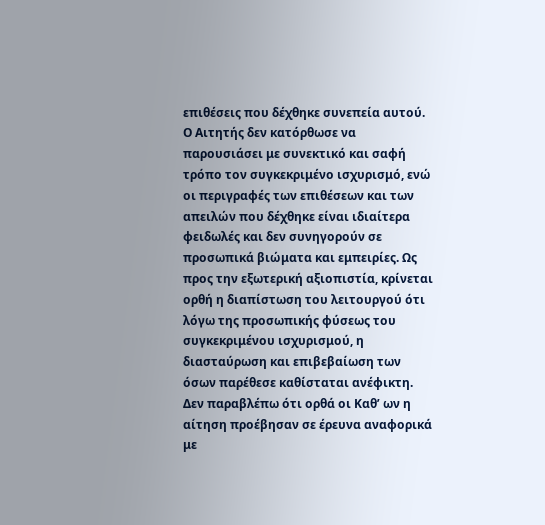επιθέσεις που δέχθηκε συνεπεία αυτού. Ο Αιτητής δεν κατόρθωσε να παρουσιάσει με συνεκτικό και σαφή τρόπο τον συγκεκριμένο ισχυρισμό, ενώ οι περιγραφές των επιθέσεων και των απειλών που δέχθηκε είναι ιδιαίτερα φειδωλές και δεν συνηγορούν σε προσωπικά βιώματα και εμπειρίες. Ως προς την εξωτερική αξιοπιστία, κρίνεται ορθή η διαπίστωση του λειτουργού ότι λόγω της προσωπικής φύσεως του συγκεκριμένου ισχυρισμού, η διασταύρωση και επιβεβαίωση των όσων παρέθεσε καθίσταται ανέφικτη. Δεν παραβλέπω ότι ορθά οι Καθ’ ων η αίτηση προέβησαν σε έρευνα αναφορικά με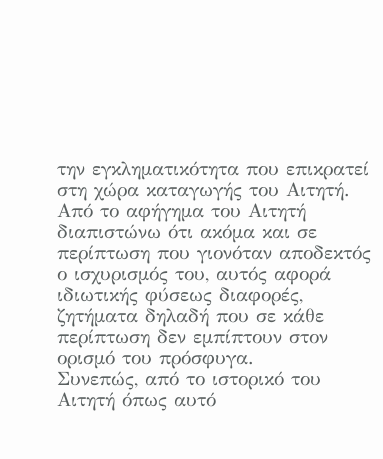την εγκληματικότητα που επικρατεί στη χώρα καταγωγής του Αιτητή.
Από το αφήγημα του Αιτητή διαπιστώνω ότι ακόμα και σε περίπτωση που γιονόταν αποδεκτός ο ισχυρισμός του, αυτός αφορά ιδιωτικής φύσεως διαφορές, ζητήματα δηλαδή που σε κάθε περίπτωση δεν εμπίπτουν στον ορισμό του πρόσφυγα.
Συνεπώς, από το ιστορικό του Αιτητή όπως αυτό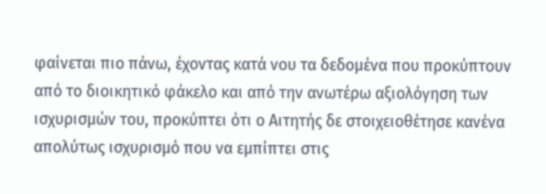φαίνεται πιο πάνω, έχοντας κατά νου τα δεδομένα που προκύπτουν από το διοικητικό φάκελο και από την ανωτέρω αξιολόγηση των ισχυρισμών του, προκύπτει ότι ο Αιτητής δε στοιχειοθέτησε κανένα απολύτως ισχυρισμό που να εμπίπτει στις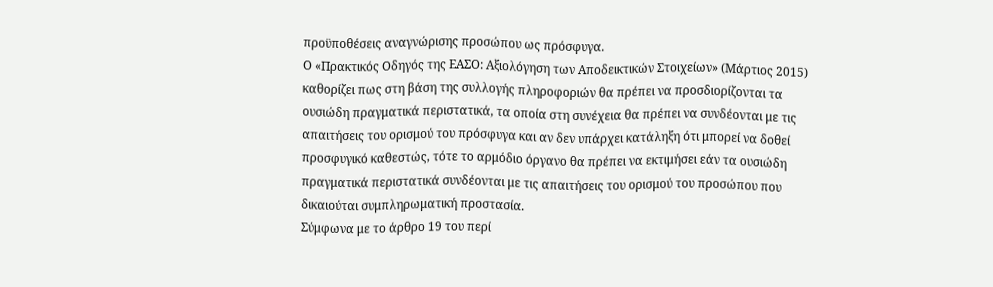προϋποθέσεις αναγνώρισης προσώπου ως πρόσφυγα.
Ο «Πρακτικός Οδηγός της ΕΑΣΟ: Αξιολόγηση των Αποδεικτικών Στοιχείων» (Μάρτιος 2015) καθορίζει πως στη βάση της συλλογής πληροφοριών θα πρέπει να προσδιορίζονται τα ουσιώδη πραγματικά περιστατικά, τα οποία στη συνέχεια θα πρέπει να συνδέονται με τις απαιτήσεις του ορισμού του πρόσφυγα και αν δεν υπάρχει κατάληξη ότι μπορεί να δοθεί προσφυγικό καθεστώς, τότε το αρμόδιο όργανο θα πρέπει να εκτιμήσει εάν τα ουσιώδη πραγματικά περιστατικά συνδέονται με τις απαιτήσεις του ορισμού του προσώπου που δικαιούται συμπληρωματική προστασία.
Σύμφωνα με το άρθρο 19 του περί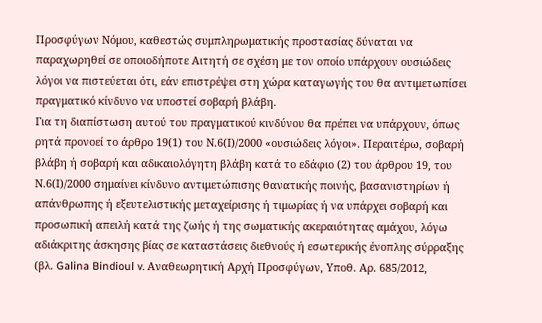Προσφύγων Νόμου, καθεστώς συμπληρωματικής προστασίας δύναται να παραχωρηθεί σε οποιοδήποτε Αιτητή σε σχέση με τον οποίο υπάρχουν ουσιώδεις λόγοι να πιστεύεται ότι, εάν επιστρέψει στη χώρα καταγωγής του θα αντιμετωπίσει πραγματικό κίνδυνο να υποστεί σοβαρή βλάβη.
Για τη διαπίστωση αυτού του πραγματικού κινδύνου θα πρέπει να υπάρχουν, όπως ρητά προνοεί το άρθρο 19(1) του Ν.6(Ι)/2000 «ουσιώδεις λόγοι». Περαιτέρω, σοβαρή βλάβη ή σοβαρή και αδικαιολόγητη βλάβη κατά το εδάφιο (2) του άρθρου 19, του Ν.6(Ι)/2000 σημαίνει κίνδυνο αντιμετώπισης θανατικής ποινής, βασανιστηρίων ή απάνθρωπης ή εξευτελιστικής μεταχείρισης ή τιμωρίας ή να υπάρχει σοβαρή και προσωπική απειλή κατά της ζωής ή της σωματικής ακεραιότητας αμάχου, λόγω αδιάκριτης άσκησης βίας σε καταστάσεις διεθνούς ή εσωτερικής ένοπλης σύρραξης (βλ. Galina Bindioul v. Αναθεωρητική Αρχή Προσφύγων, Υποθ. Αρ. 685/2012,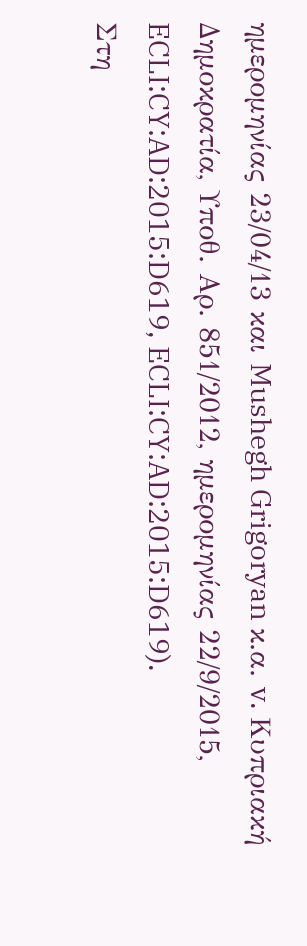ημερομηνίας 23/04/13 και Mushegh Grigoryan κ.α. v. Κυπριακή Δημοκρατία, Υποθ. Αρ. 851/2012, ημερομηνίας 22/9/2015, ECLI:CY:AD:2015:D619, ECLI:CY:AD:2015:D619).
Στη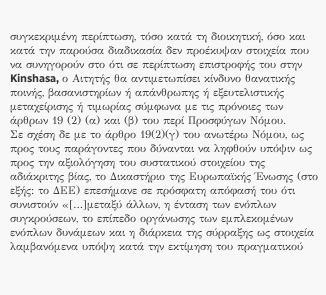συγκεκριμένη περίπτωση, τόσο κατά τη διοικητική, όσο και κατά την παρούσα διαδικασία δεν προέκυψαν στοιχεία που να συνηγορούν στο ότι σε περίπτωση επιστροφής του στην Kinshasa, ο Αιτητής θα αντιμετωπίσει κίνδυνο θανατικής ποινής, βασανιστηρίων ή απάνθρωπης ή εξευτελιστικής μεταχείρισης ή τιμωρίας σύμφωνα με τις πρόνοιες των άρθρων 19 (2) (α) και (β) του περί Προσφύγων Νόμου.
Σε σχέση δε με το άρθρο 19(2)(γ) του ανωτέρω Νόμου, ως προς τους παράγοντες που δύνανται να ληφθούν υπόψιν ως προς την αξιολόγηση του συστατικού στοιχείου της αδιάκριτης βίας, το Δικαστήριο της Ευρωπαϊκής Ένωσης (στο εξής: το ΔΕΕ) επεσήμανε σε πρόσφατη απόφασή του ότι συνιστούν «[…]μεταξύ άλλων, η ένταση των ενόπλων συγκρούσεων, το επίπεδο οργάνωσης των εμπλεκομένων ενόπλων δυνάμεων και η διάρκεια της σύρραξης ως στοιχεία λαμβανόμενα υπόψη κατά την εκτίμηση του πραγματικού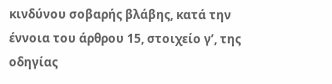κινδύνου σοβαρής βλάβης, κατά την έννοια του άρθρου 15, στοιχείο γʹ, της οδηγίας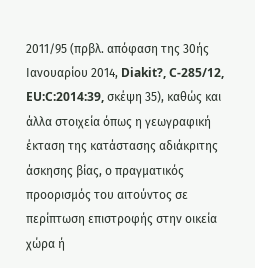2011/95 (πρβλ. απόφαση της 30ής Ιανουαρίου 2014, Diakit?, C‑285/12, EU:C:2014:39, σκέψη 35), καθώς και άλλα στοιχεία όπως η γεωγραφική έκταση της κατάστασης αδιάκριτης άσκησης βίας, ο πραγματικός προορισμός του αιτούντος σε περίπτωση επιστροφής στην οικεία χώρα ή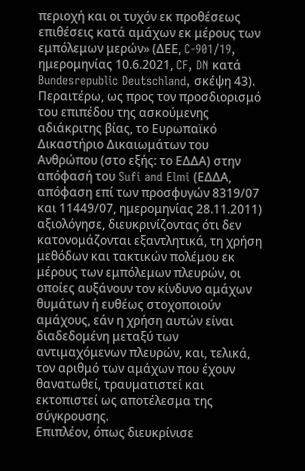περιοχή και οι τυχόν εκ προθέσεως επιθέσεις κατά αμάχων εκ μέρους των εμπόλεμων μερών» (ΔΕΕ, C-901/19, ημερομηνίας 10.6.2021, CF, DN κατά Bundesrepublic Deutschland, σκέψη 43).
Περαιτέρω, ως προς τον προσδιορισμό του επιπέδου της ασκούμενης αδιάκριτης βίας, το Ευρωπαϊκό Δικαστήριο Δικαιωμάτων του Ανθρώπου (στο εξής: το ΕΔΔΑ) στην απόφασή του Sufi and Elmi (ΕΔΔΑ, απόφαση επί των προσφυγών 8319/07 και 11449/07, ημερομηνίας 28.11.2011) αξιολόγησε, διευκρινίζοντας ότι δεν κατονομάζονται εξαντλητικά, τη χρήση μεθόδων και τακτικών πολέμου εκ μέρους των εμπόλεμων πλευρών, οι οποίες αυξάνουν τον κίνδυνο αμάχων θυμάτων ή ευθέως στοχοποιούν αμάχους, εάν η χρήση αυτών είναι διαδεδομένη μεταξύ των αντιμαχόμενων πλευρών, και, τελικά, τον αριθμό των αμάχων που έχουν θανατωθεί, τραυματιστεί και εκτοπιστεί ως αποτέλεσμα της σύγκρουσης.
Επιπλέον, όπως διευκρίνισε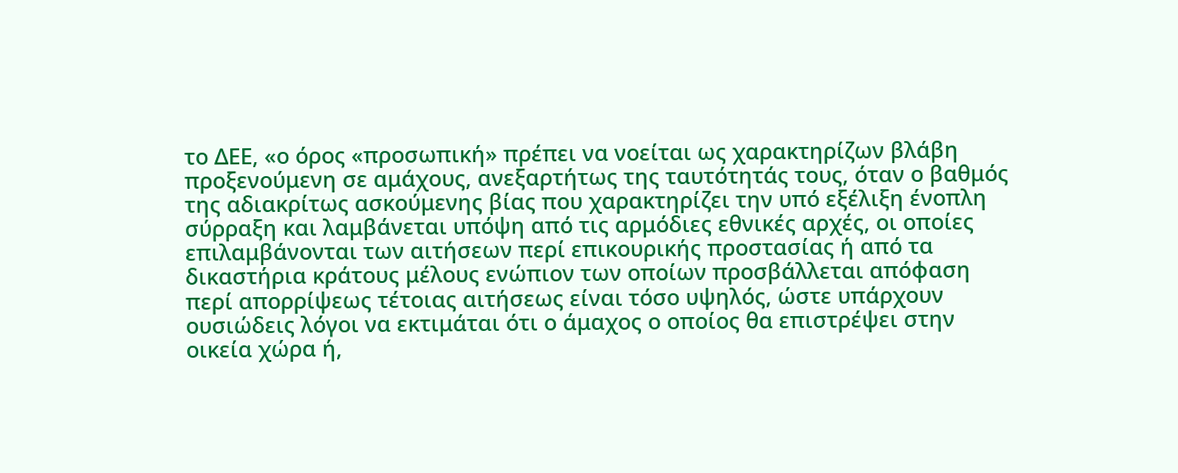το ΔΕΕ, «ο όρος «προσωπική» πρέπει να νοείται ως χαρακτηρίζων βλάβη προξενούμενη σε αμάχους, ανεξαρτήτως της ταυτότητάς τους, όταν ο βαθμός της αδιακρίτως ασκούμενης βίας που χαρακτηρίζει την υπό εξέλιξη ένοπλη σύρραξη και λαμβάνεται υπόψη από τις αρμόδιες εθνικές αρχές, οι οποίες επιλαμβάνονται των αιτήσεων περί επικουρικής προστασίας ή από τα δικαστήρια κράτους μέλους ενώπιον των οποίων προσβάλλεται απόφαση περί απορρίψεως τέτοιας αιτήσεως είναι τόσο υψηλός, ώστε υπάρχουν ουσιώδεις λόγοι να εκτιμάται ότι ο άμαχος ο οποίος θα επιστρέψει στην οικεία χώρα ή,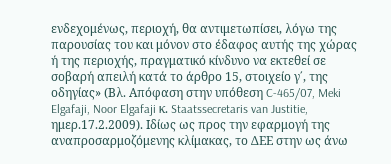ενδεχομένως, περιοχή, θα αντιμετωπίσει, λόγω της παρουσίας του και μόνον στο έδαφος αυτής της χώρας ή της περιοχής, πραγματικό κίνδυνο να εκτεθεί σε σοβαρή απειλή κατά το άρθρο 15, στοιχείο γ΄, της οδηγίας» (Βλ. Απόφαση στην υπόθεση C-465/07, Meki Elgafaji, Noor Elgafaji κ. Staatssecretaris van Justitie, ημερ.17.2.2009). Ιδίως ως προς την εφαρμογή της αναπροσαρμοζόμενης κλίμακας, το ΔΕΕ στην ως άνω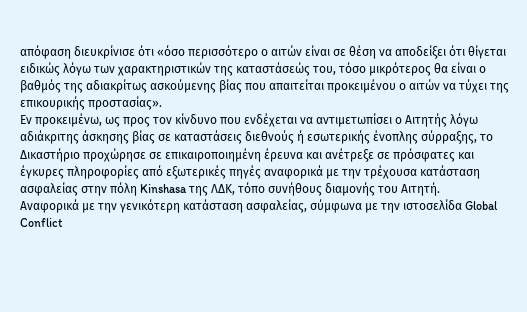απόφαση διευκρίνισε ότι «όσο περισσότερο ο αιτών είναι σε θέση να αποδείξει ότι θίγεται ειδικώς λόγω των χαρακτηριστικών της καταστάσεώς του, τόσο μικρότερος θα είναι ο βαθμός της αδιακρίτως ασκούμενης βίας που απαιτείται προκειμένου ο αιτών να τύχει της επικουρικής προστασίας».
Εν προκειμένω, ως προς τον κίνδυνο που ενδέχεται να αντιμετωπίσει ο Αιτητής λόγω αδιάκριτης άσκησης βίας σε καταστάσεις διεθνούς ή εσωτερικής ένοπλης σύρραξης, το Δικαστήριο προχώρησε σε επικαιροποιημένη έρευνα και ανέτρεξε σε πρόσφατες και έγκυρες πληροφορίες από εξωτερικές πηγές αναφορικά με την τρέχουσα κατάσταση ασφαλείας στην πόλη Kinshasa της ΛΔΚ, τόπο συνήθους διαμονής του Αιτητή.
Αναφορικά με την γενικότερη κατάσταση ασφαλείας, σύμφωνα με την ιστοσελίδα Global Conflict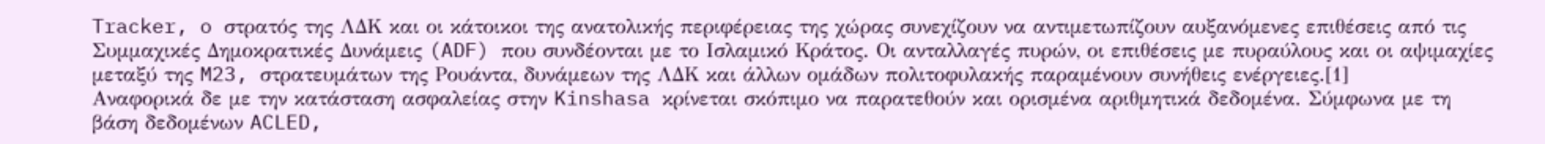Tracker, o στρατός της ΛΔΚ και οι κάτοικοι της ανατολικής περιφέρειας της χώρας συνεχίζουν να αντιμετωπίζουν αυξανόμενες επιθέσεις από τις Συμμαχικές Δημοκρατικές Δυνάμεις (ADF) που συνδέονται με το Ισλαμικό Κράτος. Οι ανταλλαγές πυρών, οι επιθέσεις με πυραύλους και οι αψιμαχίες μεταξύ της M23, στρατευμάτων της Ρουάντα, δυνάμεων της ΛΔΚ και άλλων ομάδων πολιτοφυλακής παραμένουν συνήθεις ενέργειες.[1]
Αναφορικά δε με την κατάσταση ασφαλείας στην Kinshasa κρίνεται σκόπιμο να παρατεθούν και ορισμένα αριθμητικά δεδομένα. Σύμφωνα με τη βάση δεδομένων ACLED,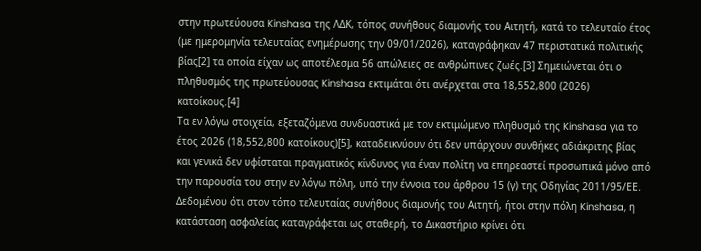στην πρωτεύουσα Kinshasa της ΛΔΚ, τόπος συνήθους διαμονής του Αιτητή, κατά το τελευταίο έτος (με ημερομηνία τελευταίας ενημέρωσης την 09/01/2026), καταγράφηκαν 47 περιστατικά πολιτικής βίας[2] τα οποία είχαν ως αποτέλεσμα 56 απώλειες σε ανθρώπινες ζωές.[3] Σημειώνεται ότι ο πληθυσμός της πρωτεύουσας Kinshasa εκτιμάται ότι ανέρχεται στα 18,552,800 (2026) κατοίκους.[4]
Τα εν λόγω στοιχεία, εξεταζόμενα συνδυαστικά με τον εκτιμώμενο πληθυσμό της Kinshasa για το έτος 2026 (18,552,800 κατοίκους)[5], καταδεικνύουν ότι δεν υπάρχουν συνθήκες αδιάκριτης βίας και γενικά δεν υφίσταται πραγματικός κίνδυνος για έναν πολίτη να επηρεαστεί προσωπικά μόνο από την παρουσία του στην εν λόγω πόλη, υπό την έννοια του άρθρου 15 (γ) της Οδηγίας 2011/95/ΕΕ.
Δεδομένου ότι στον τόπο τελευταίας συνήθους διαμονής του Αιτητή, ήτοι στην πόλη Kinshasa, η κατάσταση ασφαλείας καταγράφεται ως σταθερή, το Δικαστήριο κρίνει ότι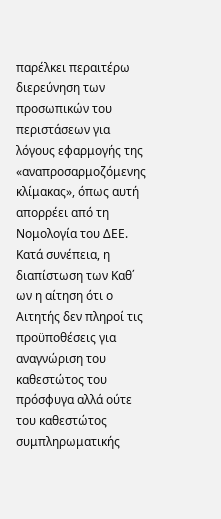παρέλκει περαιτέρω διερεύνηση των προσωπικών του περιστάσεων για λόγους εφαρμογής της «αναπροσαρμοζόμενης κλίμακας», όπως αυτή απορρέει από τη Νομολογία του ΔΕΕ.
Κατά συνέπεια, η διαπίστωση των Καθ΄ ων η αίτηση ότι ο Αιτητής δεν πληροί τις προϋποθέσεις για αναγνώριση του καθεστώτος του πρόσφυγα αλλά ούτε του καθεστώτος συμπληρωματικής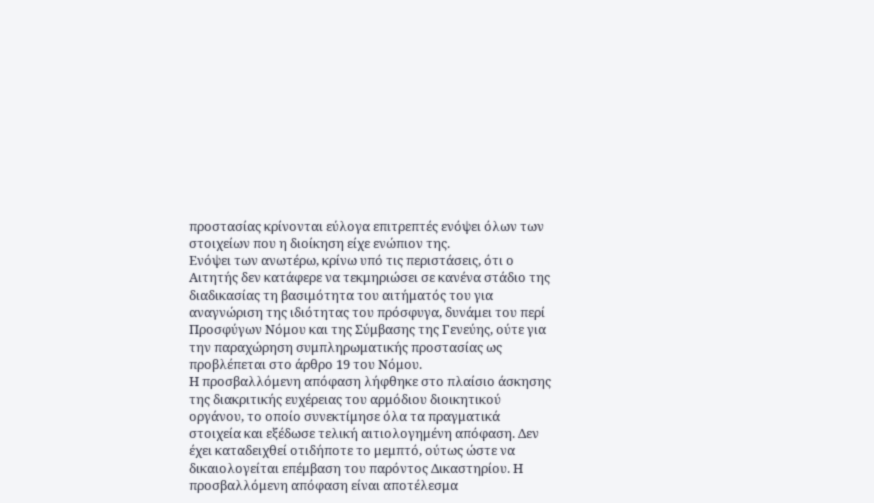προστασίας κρίνονται εύλογα επιτρεπτές ενόψει όλων των στοιχείων που η διοίκηση είχε ενώπιον της.
Ενόψει των ανωτέρω, κρίνω υπό τις περιστάσεις, ότι ο Αιτητής δεν κατάφερε να τεκμηριώσει σε κανένα στάδιο της διαδικασίας τη βασιμότητα του αιτήματός του για αναγνώριση της ιδιότητας του πρόσφυγα, δυνάμει του περί Προσφύγων Νόμου και της Σύμβασης της Γενεύης, ούτε για την παραχώρηση συμπληρωματικής προστασίας ως προβλέπεται στο άρθρο 19 του Νόμου.
Η προσβαλλόμενη απόφαση λήφθηκε στο πλαίσιο άσκησης της διακριτικής ευχέρειας του αρμόδιου διοικητικού οργάνου, το οποίο συνεκτίμησε όλα τα πραγματικά στοιχεία και εξέδωσε τελική αιτιολογημένη απόφαση. Δεν έχει καταδειχθεί οτιδήποτε το μεμπτό, ούτως ώστε να δικαιολογείται επέμβαση του παρόντος Δικαστηρίου. Η προσβαλλόμενη απόφαση είναι αποτέλεσμα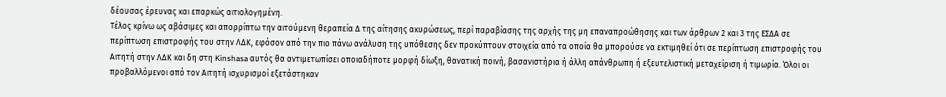δέουσας έρευνας και επαρκώς αιτιολογημένη.
Τέλος κρίνω ως αβάσιμες και απορρίπτω την αιτούμενη θεραπεία Δ της αίτησης ακυρώσεως, περί παραβίασης της αρχής της μη επαναπροώθησης και των άρθρων 2 και 3 της ΕΣΔΑ σε περίπτωση επιστροφής του στην ΛΔΚ, εφόσον από την πιο πάνω ανάλυση της υπόθεσης δεν προκύπτουν στοιχεία από τα οποία θα μπορούσε να εκτιμηθεί ότι σε περίπτωση επιστροφής του Αιτητή στην ΛΔΚ και δη στη Kinshasa αυτός θα αντιμετωπίσει οποιαδήποτε μορφή δίωξη, θανατική ποινή, βασανιστήρια ή άλλη απάνθρωπη ή εξευτελιστική μεταχείριση ή τιμωρία. Όλοι οι προβαλλόμενοι από τον Αιτητή ισχυρισμοί εξετάστηκαν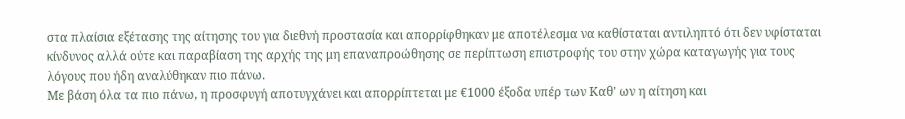στα πλαίσια εξέτασης της αίτησης του για διεθνή προστασία και απορρίφθηκαν με αποτέλεσμα να καθίσταται αντιληπτό ότι δεν υφίσταται κίνδυνος αλλά ούτε και παραβίαση της αρχής της μη επαναπροώθησης σε περίπτωση επιστροφής του στην χώρα καταγωγής για τους λόγους που ήδη αναλύθηκαν πιο πάνω.
Με βάση όλα τα πιο πάνω, η προσφυγή αποτυγχάνει και απορρίπτεται με €1000 έξοδα υπέρ των Καθ' ων η αίτηση και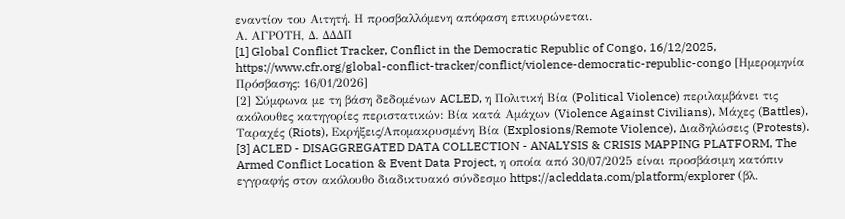εναντίον του Αιτητή. Η προσβαλλόμενη απόφαση επικυρώνεται.
Α. AΓΡΟΤΗ, Δ. ΔΔΔΠ
[1] Global Conflict Tracker, Conflict in the Democratic Republic of Congo, 16/12/2025, https://www.cfr.org/global-conflict-tracker/conflict/violence-democratic-republic-congo [Ημερομηνία Πρόσβασης: 16/01/2026]
[2] Σύμφωνα με τη βάση δεδομένων ACLED, η Πολιτική Βία (Political Violence) περιλαμβάνει τις ακόλουθες κατηγορίες περιστατικών: Βία κατά Αμάχων (Violence Against Civilians), Μάχες (Battles), Ταραχές (Riots), Εκρήξεις/Απομακρυσμένη Βία (Explosions/Remote Violence), Διαδηλώσεις (Protests).
[3] ACLED - DISAGGREGATED DATA COLLECTION - ANALYSIS & CRISIS MAPPING PLATFORM, The Armed Conflict Location & Event Data Project, η οποία από 30/07/2025 είναι προσβάσιμη κατόπιν εγγραφής στον ακόλουθο διαδικτυακό σύνδεσμο https://acleddata.com/platform/explorer (βλ.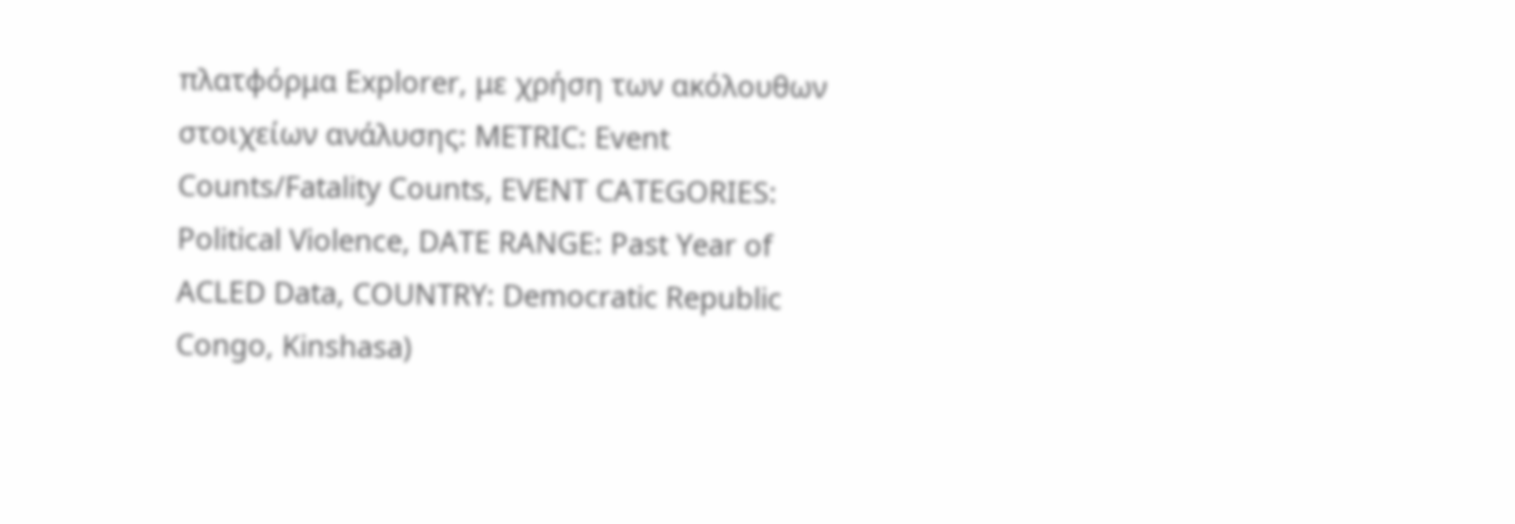πλατφόρμα Explorer, με χρήση των ακόλουθων στοιχείων ανάλυσης: METRIC: Event Counts/Fatality Counts, EVENT CATEGORIES: Political Violence, DATE RANGE: Past Year of ACLED Data, COUNTRY: Democratic Republic Congo, Kinshasa)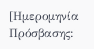[Ημερομηνία Πρόσβασης: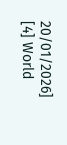20/01/2026]
[4] World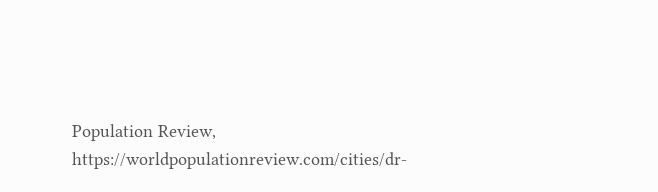Population Review, https://worldpopulationreview.com/cities/dr-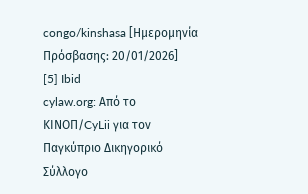congo/kinshasa [Ημερομηνία Πρόσβασης: 20/01/2026]
[5] Ibid
cylaw.org: Από το ΚΙΝOΠ/CyLii για τον Παγκύπριο Δικηγορικό Σύλλογο